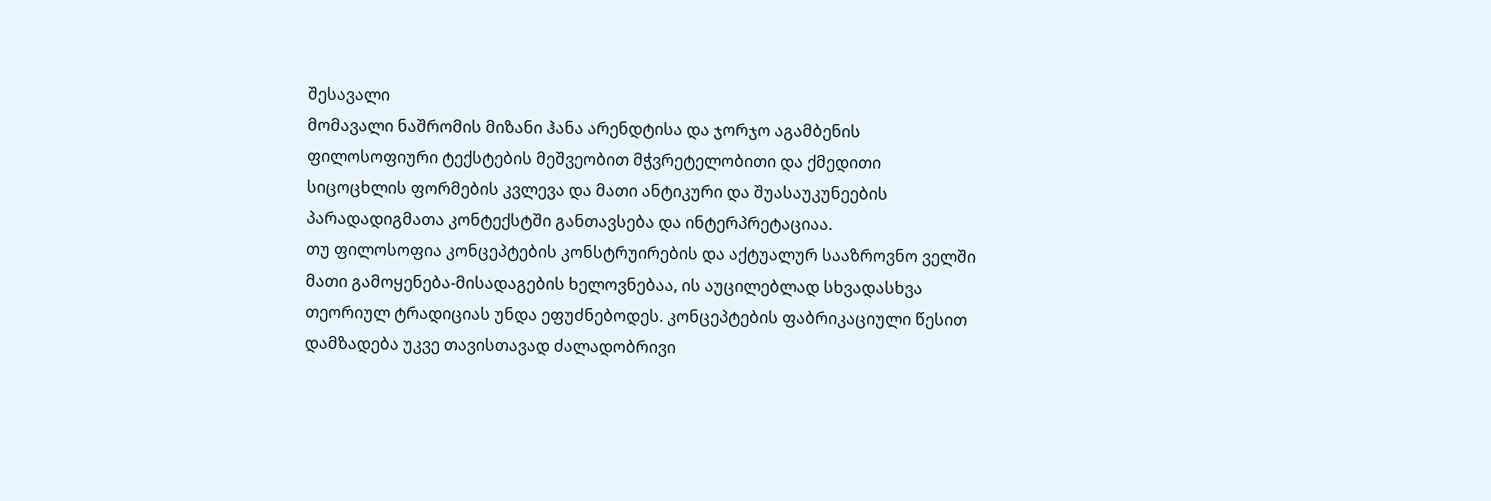შესავალი
მომავალი ნაშრომის მიზანი ჰანა არენდტისა და ჯორჯო აგამბენის ფილოსოფიური ტექსტების მეშვეობით მჭვრეტელობითი და ქმედითი სიცოცხლის ფორმების კვლევა და მათი ანტიკური და შუასაუკუნეების პარადადიგმათა კონტექსტში განთავსება და ინტერპრეტაციაა.
თუ ფილოსოფია კონცეპტების კონსტრუირების და აქტუალურ სააზროვნო ველში მათი გამოყენება-მისადაგების ხელოვნებაა, ის აუცილებლად სხვადასხვა თეორიულ ტრადიციას უნდა ეფუძნებოდეს. კონცეპტების ფაბრიკაციული წესით დამზადება უკვე თავისთავად ძალადობრივი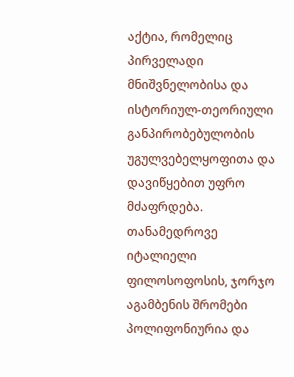აქტია, რომელიც პირველადი მნიშვნელობისა და ისტორიულ-თეორიული განპირობებულობის უგულვებელყოფითა და დავიწყებით უფრო მძაფრდება.
თანამედროვე იტალიელი ფილოსოფოსის, ჯორჯო აგამბენის შრომები პოლიფონიურია და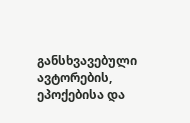განსხვავებული ავტორების, ეპოქებისა და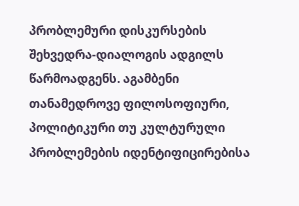პრობლემური დისკურსების შეხვედრა-დიალოგის ადგილს წარმოადგენს. აგამბენი თანამედროვე ფილოსოფიური, პოლიტიკური თუ კულტურული პრობლემების იდენტიფიცირებისა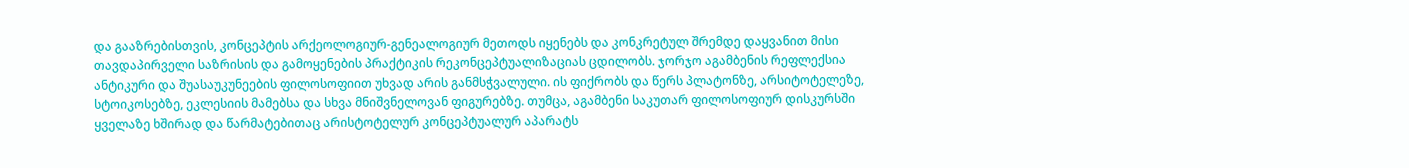და გააზრებისთვის, კონცეპტის არქეოლოგიურ-გენეალოგიურ მეთოდს იყენებს და კონკრეტულ შრემდე დაყვანით მისი თავდაპირველი საზრისის და გამოყენების პრაქტიკის რეკონცეპტუალიზაციას ცდილობს. ჯორჯო აგამბენის რეფლექსია ანტიკური და შუასაუკუნეების ფილოსოფიით უხვად არის განმსჭვალული. ის ფიქრობს და წერს პლატონზე, არსიტოტელეზე, სტოიკოსებზე, ეკლესიის მამებსა და სხვა მნიშვნელოვან ფიგურებზე. თუმცა, აგამბენი საკუთარ ფილოსოფიურ დისკურსში ყველაზე ხშირად და წარმატებითაც არისტოტელურ კონცეპტუალურ აპარატს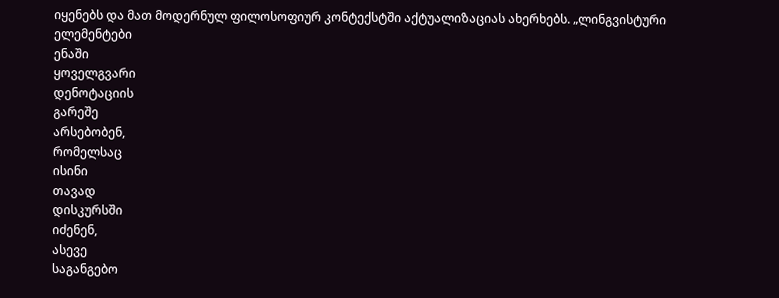იყენებს და მათ მოდერნულ ფილოსოფიურ კონტექსტში აქტუალიზაციას ახერხებს. „ლინგვისტური
ელემენტები
ენაში
ყოველგვარი
დენოტაციის
გარეშე
არსებობენ,
რომელსაც
ისინი
თავად
დისკურსში
იძენენ,
ასევე
საგანგებო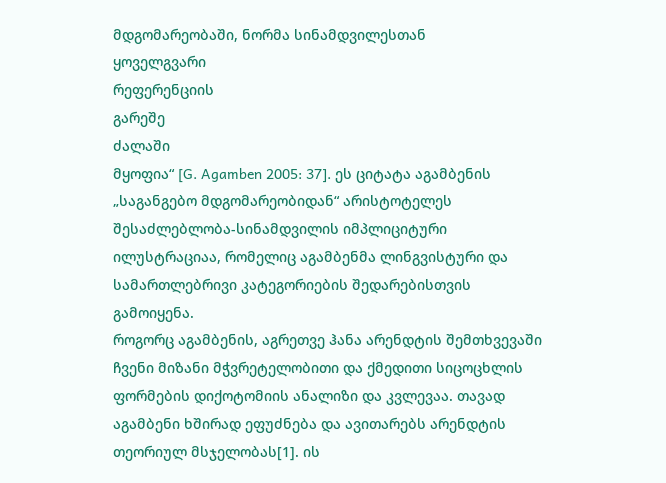მდგომარეობაში, ნორმა სინამდვილესთან
ყოველგვარი
რეფერენციის
გარეშე
ძალაში
მყოფია“ [G. Agamben 2005: 37]. ეს ციტატა აგამბენის „საგანგებო მდგომარეობიდან“ არისტოტელეს შესაძლებლობა-სინამდვილის იმპლიციტური ილუსტრაციაა, რომელიც აგამბენმა ლინგვისტური და სამართლებრივი კატეგორიების შედარებისთვის გამოიყენა.
როგორც აგამბენის, აგრეთვე ჰანა არენდტის შემთხვევაში ჩვენი მიზანი მჭვრეტელობითი და ქმედითი სიცოცხლის ფორმების დიქოტომიის ანალიზი და კვლევაა. თავად აგამბენი ხშირად ეფუძნება და ავითარებს არენდტის თეორიულ მსჯელობას[1]. ის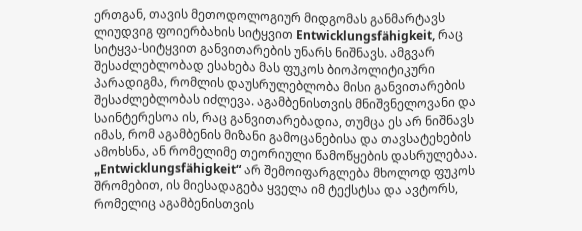ერთგან, თავის მეთოდოლოგიურ მიდგომას განმარტავს ლიუდვიგ ფოიერბახის სიტყვით Entwicklungsfähigkeit, რაც სიტყვა-სიტყვით განვითარების უნარს ნიშნავს. ამგვარ შესაძლებლობად ესახება მას ფუკოს ბიოპოლიტიკური პარადიგმა, რომლის დაუსრულებლობა მისი განვითარების შესაძლებლობას იძლევა. აგამბენისთვის მნიშვნელოვანი და საინტერესოა ის, რაც განვითარებადია, თუმცა ეს არ ნიშნავს იმას, რომ აგამბენის მიზანი გამოცანებისა და თავსატეხების ამოხსნა, ან რომელიმე თეორიული წამოწყების დასრულებაა. „Entwicklungsfähigkeit“ არ შემოიფარგლება მხოლოდ ფუკოს შრომებით, ის მიესადაგება ყველა იმ ტექსტსა და ავტორს, რომელიც აგამბენისთვის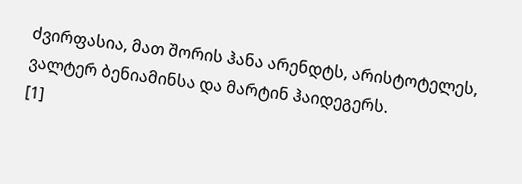ძვირფასია, მათ შორის ჰანა არენდტს, არისტოტელეს, ვალტერ ბენიამინსა და მარტინ ჰაიდეგერს.
[1]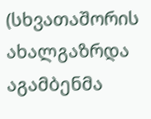(სხვათაშორის
ახალგაზრდა აგამბენმა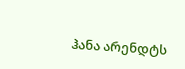ჰანა არენდტს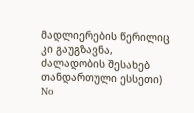მადლიერების წერილიც კი გაუგზავნა, ძალადობის შესახებ
თანდართული ესსეთი)
No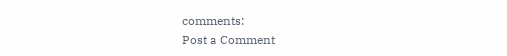comments:
Post a Comment